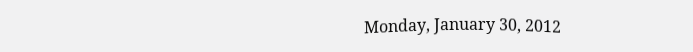Monday, January 30, 2012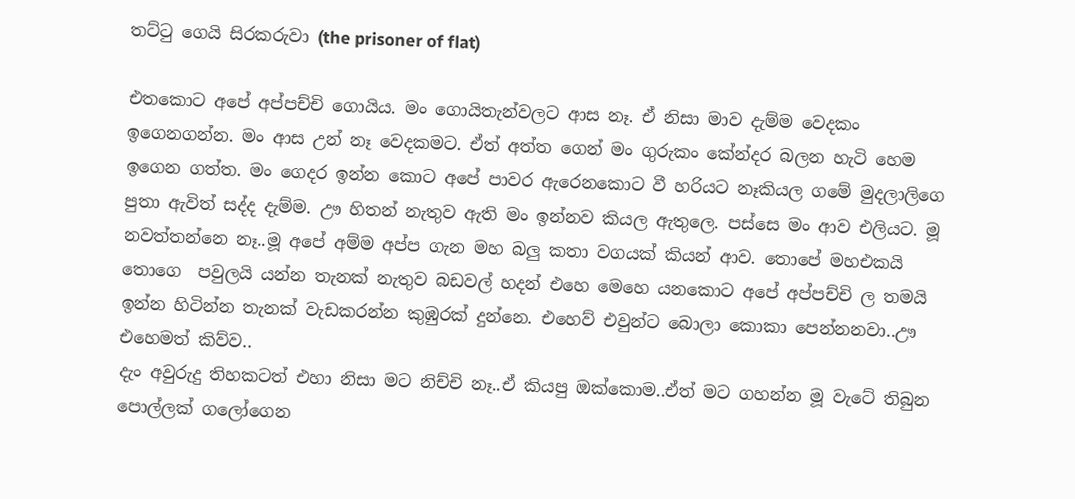තට්ටු ගෙයි සිරකරුවා (the prisoner of flat)

එතකොට අපේ අප්පච්චි ගොයිය. මං ගොයිතැන්වලට ආස නෑ. ඒ නිසා මාව දැම්ම වෙදකං ඉගෙනගන්න. මං ආස උන් නෑ වෙදකමට. ඒත් අත්ත ගෙන් මං ගුරුකං කේන්දර බලන හැටි හෙම ඉගෙන ගත්ත. මං ගෙදර ඉන්න කොට අපේ පාවර ඇරෙනකොට වී හරියට නෑකියල ගමේ මුදලාලිගෙ පුතා ඇවිත් සද්ද දැම්ම. ඌ හිතන් නැතුව ඇති මං ඉන්නව කියල ඇතුලෙ. පස්සෙ මං ආව එලියට. මූ නවත්තන්නෙ නෑ..මූ අපේ අම්ම අප්ප ගැන මහ බලු කතා වගයක් කියන් ආව. තොපේ මහඑකයි තොගෙ  පවුලයි යන්න තැනක් නැතුව බඩවල් හදන් එහෙ මෙහෙ යනකොට අපේ අප්පච්චි ල තමයි ඉන්න හිටින්න තැනක් වැඩකරන්න කුඹුරක් දුන්නෙ. එහෙව් එවුන්ට බොලා කොකා පෙන්නනවා..ඌ එහෙමත් කිව්ව..
දැං අවුරුදු තිහකටත් එහා නිසා මට නිච්චි නෑ..ඒ කියපු ඔක්කොම..ඒත් මට ගහන්න මූ වැටේ තිබුන පොල්ලක් ගලෝගෙන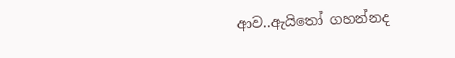ආව..ඇයිතෝ ගහන්නද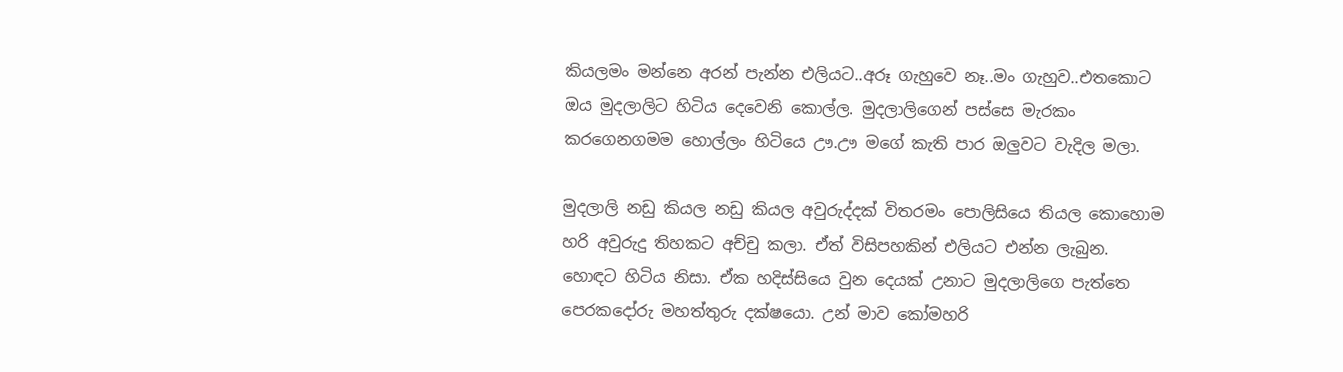කියලමං මන්නෙ අරන් පැන්න එලියට..අරූ ගැහුවෙ නෑ..මං ගැහුව..එතකොට ඔය මුදලාලිට හිටිය දෙවෙනි කොල්ල. මුදලාලිගෙන් පස්සෙ මැරකං කරගෙනගමම හොල්ලං හිටියෙ ඌ.ඌ මගේ කැති පාර ඔලුවට වැදිල මලා.

මුදලාලි නඩු කියල නඩු කියල අවුරුද්දක් විතරමං පොලිසියෙ තියල කොහොම හරි අවුරුදු තිහකට අච්චු කලා. ඒත් විසිපහකින් එලියට එන්න ලැබුන. හොඳට හිටිය නිසා. ඒක හදිස්සියෙ වුන දෙයක් උනාට මුදලාලිගෙ පැත්තෙ පෙරකදෝරු මහත්තුරු දක්ෂයො. උන් මාව කෝමහරි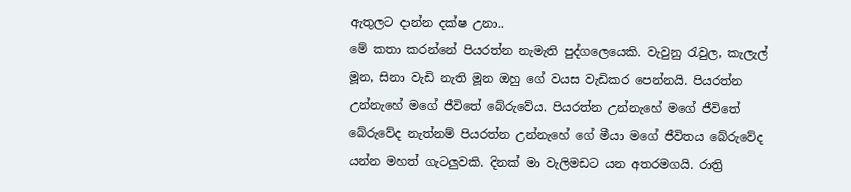ඇතුලට දාන්න දක්ෂ උනා..
මේ කතා කරන්නේ පියරත්න නැමැති පුද්ගලෙයෙකි. වැවුනු රැවුල, කැලැල් මූන, සිනා වැඩි නැති මූන ඔහු ගේ වයස වැඩිකර පෙන්නයි. පියරත්න උන්නැහේ මගේ ජීවිතේ බේරුවේය. පියරත්න උන්නැහේ මගේ ජීවිතේ බේරුවේද නැත්නම් පියරත්න උන්නැහේ ගේ මීයා මගේ ජීවිතය බේරුවේද යන්න මහත් ගැටලුවකි. දිනක් මා වැලිමඩට යන අතරමගයි. රාත්‍රි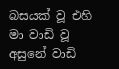බසයක් වූ එහි මා වාඩි වූ අසුනේ වාඩි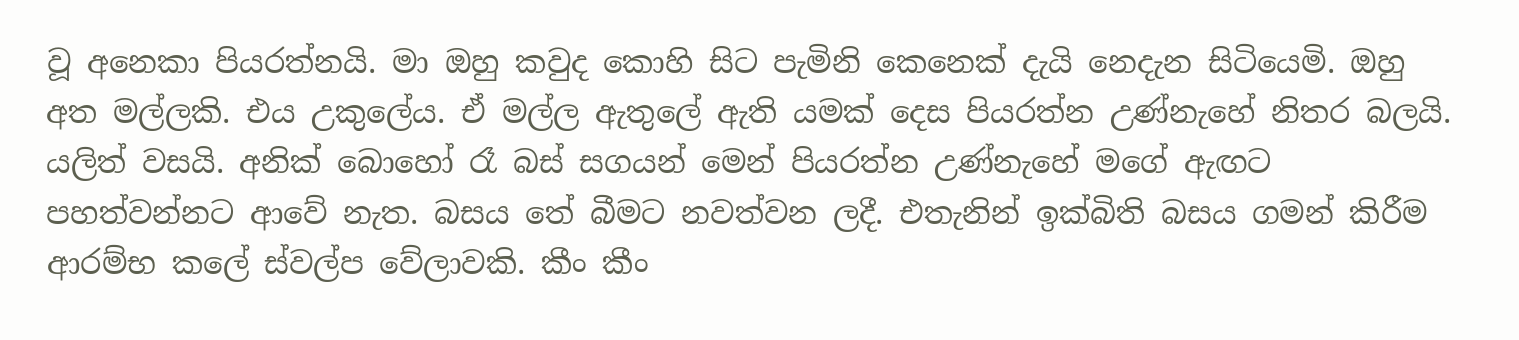වූ අනෙකා පියරත්නයි. මා ඔහු කවුද කොහි සිට පැමිනි කෙනෙක් දැයි නෙදැන සිටියෙමි. ඔහු අත මල්ලකි. එය උකුලේය. ඒ මල්ල ඇතුලේ ඇති යමක් දෙස පියරත්න උණ්නැහේ නිතර බලයි. යලිත් වසයි. අනික් බොහෝ රෑ බස් සගයන් මෙන් පියරත්න උණ්නැහේ මගේ ඇඟට පහත්වන්නට ආවේ නැත. බසය තේ බීමට නවත්වන ලදී. එතැනින් ඉක්බිති බසය ගමන් කිරීම ආරම්භ කලේ ස්වල්ප වේලාවකි. කීං කීං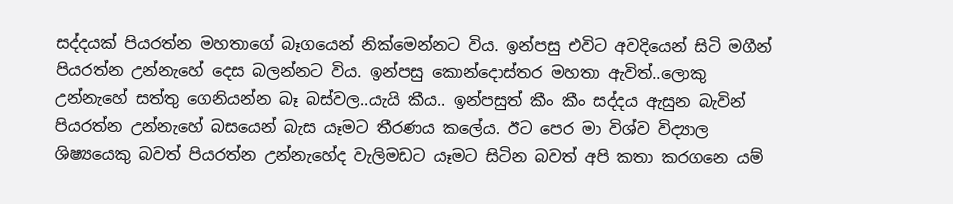සද්දයක් පියරත්න මහතාගේ බෑගයෙන් නික්මෙන්නට විය. ඉන්පසු එවිට අවදියෙන් සිටි මගීන් පියරත්න උන්නැහේ දෙස බලන්නට විය. ඉන්පසු කොන්දොස්තර මහතා ඇවිත්..ලොකු උන්නැහේ සත්තු ගෙනියන්න බෑ බස්වල..යැයි කීය.. ඉන්පසුත් කීං කීං සද්දය ඇසුන බැවින් පියරත්න උන්නැහේ බසයෙන් බැස යෑමට තීරණය කලේය. ඊට පෙර මා විශ්ව විද්‍යාල ශිෂ්‍යයෙකු බවත් පියරත්න උන්නැහේද වැලිමඩට යෑමට සිටින බවත් අපි කතා කරගනෙ යම්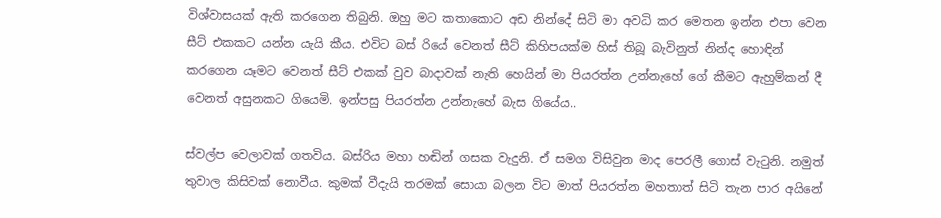විශ්වාසයක් ඇති කරගෙන තිබුනි. ඔහු මට කතාකොට අඩ නින්දේ සිටි මා අවධි කර මෙතන ඉන්න එපා වෙන සීට් එකකට යන්න යැයි කීය. එවිට බස් රියේ වෙනත් සීට් කිහිපයක්ම හිස් තිබූ බැවිනුත් නින්ද හොඳින් කරගෙන යෑමට වෙනත් සීට් එකක් වුව බාදාවක් නැති හෙයින් මා පියරත්න උන්නැහේ ගේ කීමට ඇහුම්කන් දී වෙනත් අසුනකට ගියෙමි. ඉන්පසු පියරත්න උන්නැහේ බැස ගියේය..

ස්වල්ප වෙලාවක් ගතවිය. බස්රිය මහා හඬින් ගසක වැදුනි. ඒ සමග විසිවුන මාද පෙරලී ගොස් වැටුනි. නමුත් තුවාල කිසිවක් නොවීය. කුමක් වීදැයි තරමක් සොයා බලන විට මාත් පියරත්න මහතාත් සිටි තැන පාර අයිනේ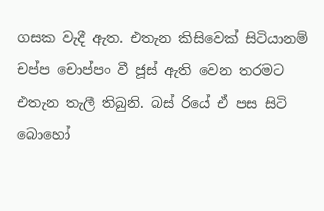ගසක වැදී ඇත. එතැන කිසිවෙක් සිටියානම් චප්ප චොප්පං වී ජූස් ඇති වෙන තරමට එතැන තැලී තිබුනි. බස් රියේ ඒ පස සිටි බොහෝ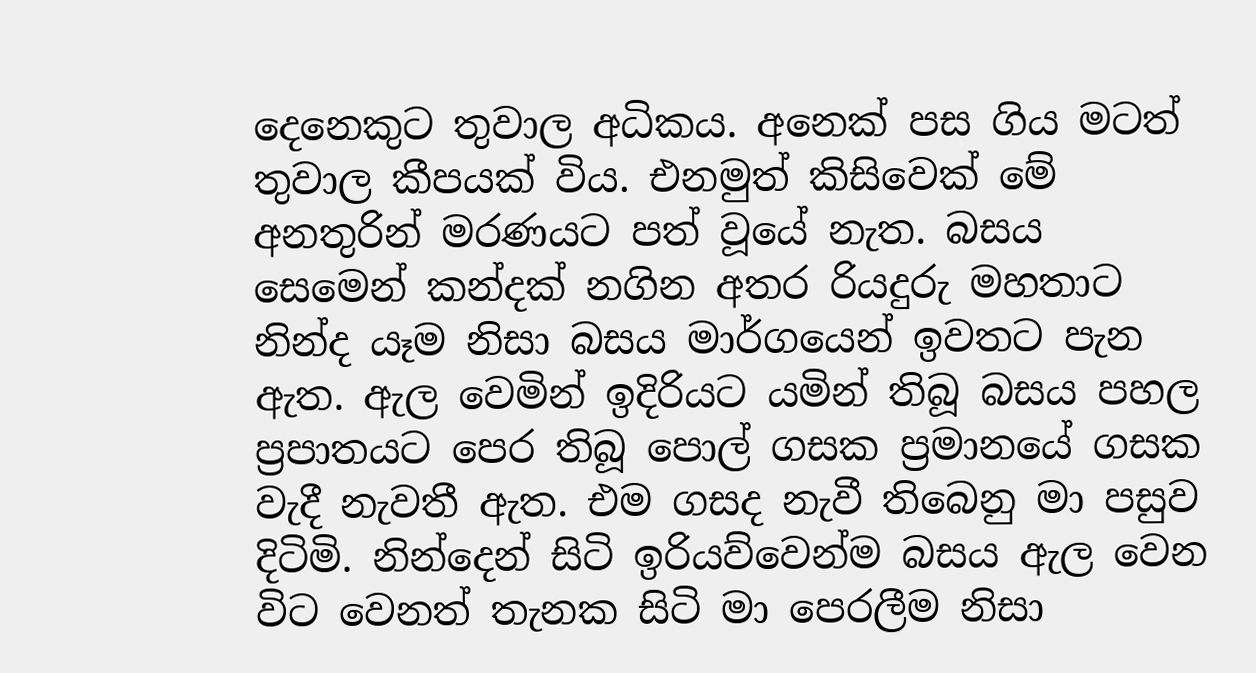දෙනෙකුට තුවාල අධිකය. අනෙක් පස ගිය මටත් තුවාල කීපයක් විය. එනමුත් කිසිවෙක් මේ අනතුරින් මරණයට පත් වූයේ නැත. බසය සෙමෙන් කන්දක් නගින අතර රියදුරු මහතාට නින්ද යෑම නිසා බසය මාර්ගයෙන් ඉවතට පැන ඇත. ඇල වෙමින් ඉදිරියට යමින් තිබූ බසය පහල ප්‍රපාතයට පෙර තිබූ පොල් ගසක ප්‍රමානයේ ගසක වැදී නැවතී ඇත. එම ගසද නැවී තිබෙනු මා පසුව දිටිමි. නින්දෙන් සිටි ඉරියව්වෙන්ම බසය ඇල වෙන විට වෙනත් තැනක සිටි මා පෙරලීම නිසා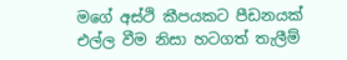මගේ අස්ථි කීපයකට පීඩනයක් එල්ල වීම නිසා හටගත් තැලීම්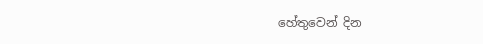හේතුවෙන් දින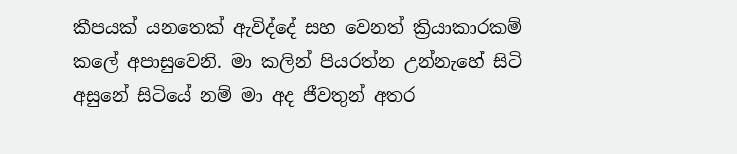කීපයක් යනතෙක් ඇවිද්දේ සහ වෙනත් ක්‍රියාකාරකම් කලේ අපාසුවෙනි. මා කලින් පියරත්න උන්නැහේ සිටි අසුනේ සිටියේ නම් මා අද ජීවතුන් අතර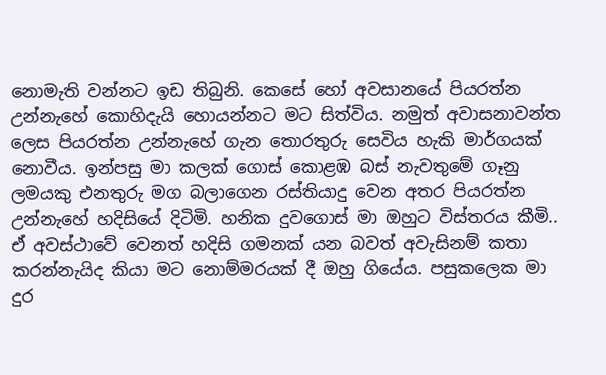නොමැති වන්නට ඉඩ තිබුනි. කෙසේ හෝ අවසානයේ පියරත්න උන්නැහේ කොහිදැයි හොයන්නට මට සිත්විය. නමුත් අවාසනාවන්ත ලෙස පියරත්න උන්නැහේ ගැන තොරතුරු සෙවිය හැකි මාර්ගයක් නොවීය. ඉන්පසු මා කලක් ගොස් කොළඹ බස් නැවතුමේ ගෑනු ලමයකු එනතුරු මග බලාගෙන රස්තියාදු වෙන අතර පියරත්න උන්නැහේ හදිසියේ දිටිමි. හනික දුවගොස් මා ඔහුට විස්තරය කීමි..
ඒ අවස්ථාවේ වෙනත් හදිසි ගමනක් යන බවත් අවැසිනම් කතා කරන්නැයිද කියා මට නොම්මරයක් දී ඔහු ගියේය. පසුකලෙක මා දුර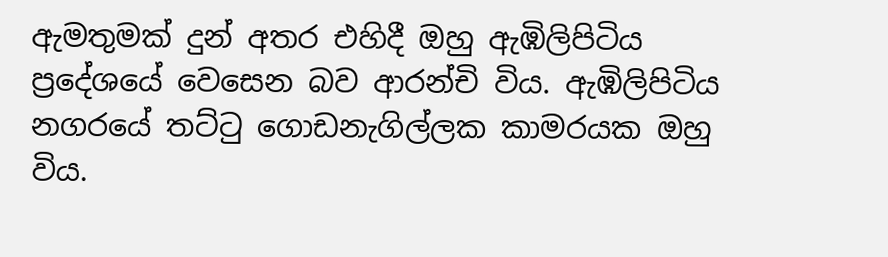ඇමතුමක් දුන් අතර එහිදී ඔහු ඇඹිලිපිටිය ප්‍රදේශයේ වෙසෙන බව ආරන්චි විය. ඇඹිලිපිටිය නගරයේ තට්ටු ගොඩනැගිල්ලක කාමරයක ඔහු විය.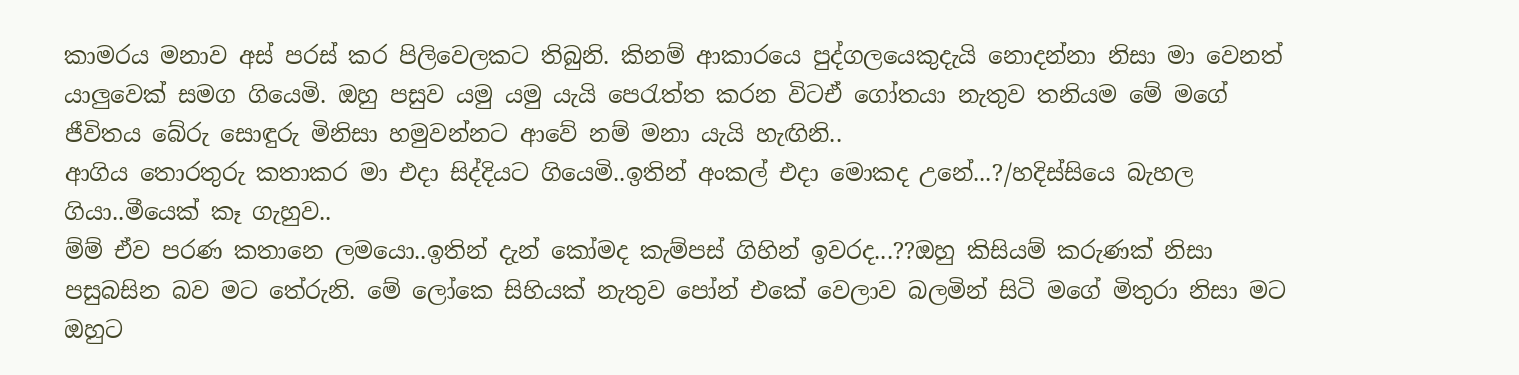කාමරය මනාව අස් පරස් කර පිලිවෙලකට තිබුනි. කිනම් ආකාරයෙ පුද්ගලයෙකුදැයි නොදන්නා නිසා මා වෙනත් යාලුවෙක් සමග ගියෙමි. ඔහු පසුව යමු යමු යැයි පෙරැත්ත කරන විටඒ ගෝතයා නැතුව තනියම මේ මගේ ජීවිතය බේරු සොඳුරු මිනිසා හමුවන්නට ආවේ නම් මනා යැයි හැඟිනි..
ආගිය තොරතුරු කතාකර මා එදා සිද්දියට ගියෙමි..ඉතින් අංකල් එදා මොකද උනේ...?/හදිස්සියෙ බැහල ගියා..මීයෙක් කෑ ගැහුව..
ම්ම් ඒව පරණ කතානෙ ලමයො..ඉතින් දැන් කෝමද කැම්පස් ගිහින් ඉවරද...??ඔහු කිසියම් කරුණක් නිසා පසුබසින බව මට තේරුනි. මේ ලෝකෙ සිහියක් නැතුව පෝන් එකේ වෙලාව බලමින් සිටි මගේ මිතුරා නිසා මට ඔහුට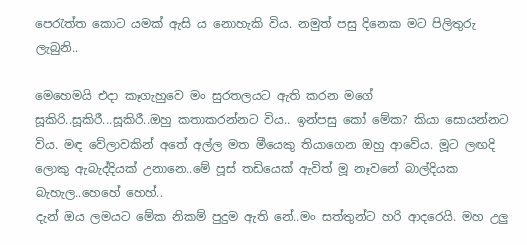පෙරැත්ත කොට යමක් ඇසි ය නොහැකි විය. නමුත් පසු දිනෙක මට පිලිතුරු ලැබුනි..

මෙහෙමයි එදා කෑගැහුවෙ මං සුරතලයට ඇති කරන මගේ සූකිරි..සූකිරී...සූකිරී..ඔහු කතාකරන්නට විය.. ඉන්පසු කෝ මේක? කියා සොයන්නට විය. මඳ වේලාවකින් අතේ අල්ල මත මීයෙකු තියාගෙන ඔහු ආවේය. මූට ලඟදි ලොකු ඇබැද්දියක් උනානෙ..මේ පූස් තඩියෙක් ඇවිත් මූ නෑවනේ බාල්දියක බැහැල..හෙහේ හෙහ්..
දැන් ඔය ලමයට මේක නිකම් පුදුම ඇති නේ..මං සත්තුන්ට හරි ආදරෙයි. මහ උලු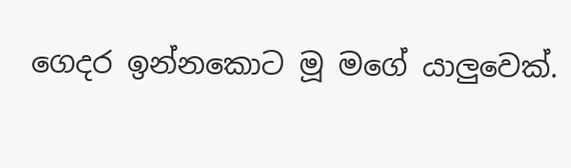ගෙදර ඉන්නකොට මූ මගේ යාලුවෙක්.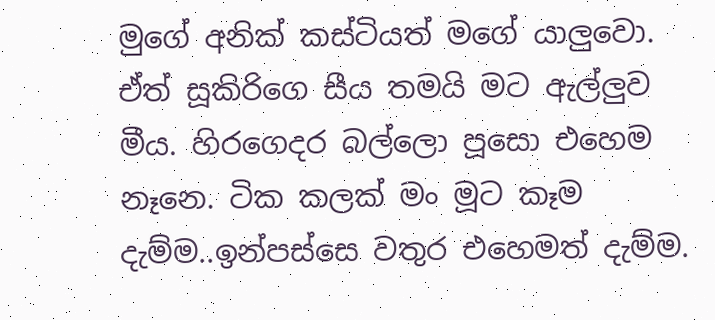මුගේ අනික් කස්ටියත් මගේ යාලුවො. ඒත් සූකිරිගෙ සීය තමයි මට ඇල්ලුව මීය. හිරගෙදර බල්ලො පූසො එහෙම නෑනෙ. ටික කලක් මං මූට කෑම දැම්ම..ඉන්පස්සෙ වතුර එහෙමත් දැම්ම.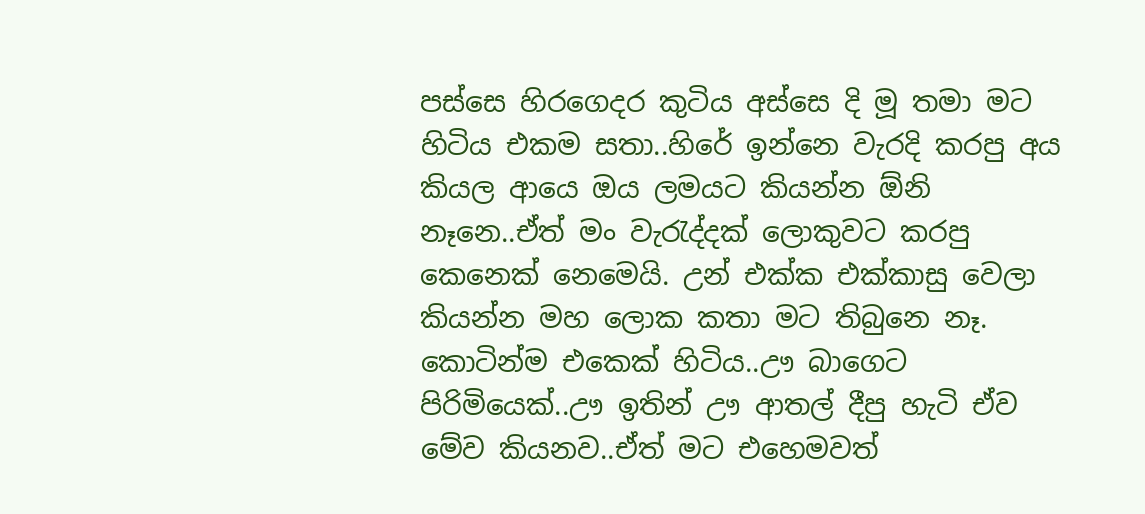පස්සෙ හිරගෙදර කුටිය අස්සෙ දි මූ තමා මට හිටිය එකම සතා..හිරේ ඉන්නෙ වැරදි කරපු අය කියල ආයෙ ඔය ලමයට කියන්න ඕනි නෑනෙ..ඒත් මං වැරැද්දක් ලොකුවට කරපු කෙනෙක් නෙමෙයි. උන් එක්ක එක්කාසු වෙලා කියන්න මහ ලොක කතා මට තිබුනෙ නෑ. කොටින්ම එකෙක් හිටිය..ඌ බාගෙට පිරිමියෙක්..ඌ ඉතින් ඌ ආතල් දීපු හැටි ඒව මේව කියනව..ඒත් මට එහෙමවත්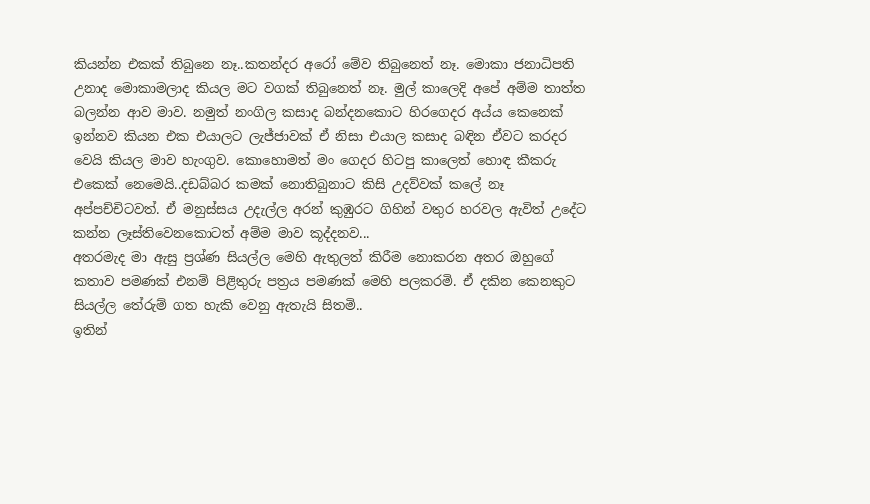කියන්න එකක් තිබුනෙ නෑ..කතන්දර අරෝ මේව තිබුනෙත් නෑ. මොකා ජනාධිපති උනාද මොකාමලාද කියල මට වගක් තිබුනෙත් නෑ. මුල් කාලෙදි අපේ අම්ම තාත්ත බලන්න ආව මාව. නමුත් නංගිල කසාද බන්දනකොට හිරගෙදර අය්ය කෙනෙක් ඉන්නව කියන එක එයාලට ලැජ්ජාවක් ඒ නිසා එයාල කසාද බඳින ඒවට කරදර වෙයි කියල මාව හැංගුව. කොහොමත් මං ගෙදර හිටපු කාලෙත් හොඳ කීකරු එකෙක් නෙමෙයි..දඩබ්බර කමක් නොතිබුනාට කිසි උදව්වක් කලේ නෑ අප්පච්චිටවත්. ඒ මනුස්සය උදැල්ල අරන් කුඹුරට ගිහින් වතුර හරවල ඇවිත් උදේට කන්න ලෑස්තිවෙනකොටත් අම්ම මාව කූද්දනව...
අතරමැද මා ඇසු ප්‍රශ්ණ සියල්ල මෙහි ඇතුලත් කිරීම නොකරන අතර ඔහුගේ කතාව පමණක් එනම් පිළිතුරු පත්‍රය පමණක් මෙහි පලකරමි. ඒ දකින කෙනකුට සියල්ල තේරුම් ගත හැකි වෙනු ඇතැයි සිතමි..
ඉතින්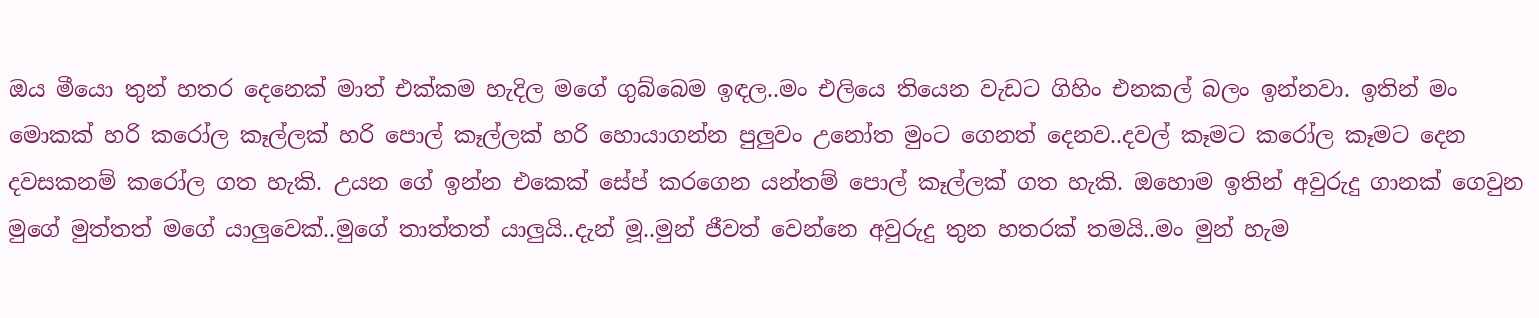ඔය මීයො තුන් හතර දෙනෙක් මාත් එක්කම හැදිල මගේ ගුබ්බෙම ඉඳල..මං එලියෙ තියෙන වැඩට ගිහිං එනකල් බලං ඉන්නවා. ඉතින් මං මොකක් හරි කරෝල කෑල්ලක් හරි පොල් කෑල්ලක් හරි හොයාගන්න පුලුවං උනෝත මුංට ගෙනත් දෙනව..දවල් කෑමට කරෝල කෑමට දෙන දවසකනම් කරෝල ගත හැකි. උයන ගේ ඉන්න එකෙක් සේප් කරගෙන යන්තම් පොල් කෑල්ලක් ගත හැකි. ඔහොම ඉතින් අවුරුදු ගානක් ගෙවුන මුගේ මුත්තත් මගේ යාලුවෙක්..මුගේ තාත්තත් යාලුයි..දැන් මූ..මුන් ජීවත් වෙන්නෙ අවුරුදු තුන හතරක් තමයි..මං මුන් හැම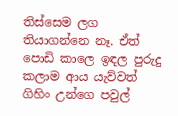තිස්සෙම ලග තියාගන්නෙ නෑ. ඒත් පොඩි කාලෙ ඉඳල පුරුදු කලාම ආය යැව්වත් ගිහිං උන්ගෙ පවුල්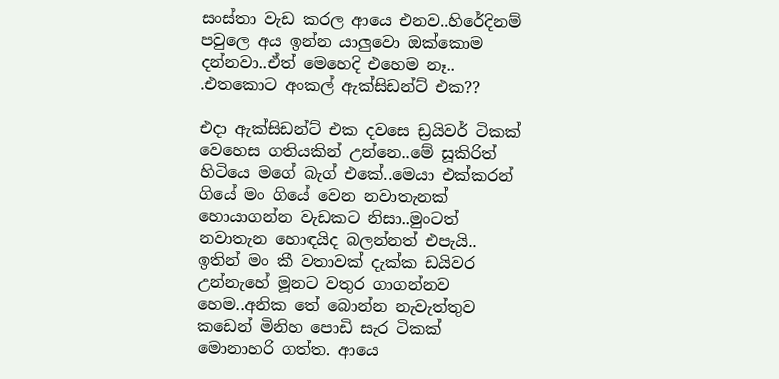සංස්තා වැඩ කරල ආයෙ එනව..හිරේදිනම් පවුලෙ අය ඉන්න යාලුවො ඔක්කොම දන්නවා..ඒත් මෙහෙදි එහෙම නෑ..
.එතකොට අංකල් ඇක්සිඩන්ට් එක??

එදා ඇක්සිඩන්ට් එක දවසෙ ඩ්‍රයිවර් ටිකක් වෙහෙස ගතියකින් උන්නෙ..මේ සූකිරිත් හිටියෙ මගේ බැග් එකේ..මෙයා එක්කරන් ගියේ මං ගියේ වෙන නවාතැනක් හොයාගන්න වැඩකට නිසා..මුංටත් නවාතැන හොඳයිද බලන්නත් එපැයි.. ඉතින් මං කී වතාවක් දැක්ක ඩයිවර උන්නැහේ මූනට වතුර ගාගන්නව හෙම..අනික තේ බොන්න නැවැත්තුව කඩෙන් මිනිහ පොඩි සැර ටිකක් මොනාහරි ගත්ත. ආයෙ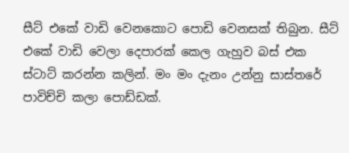සීට් එකේ වාඩි වෙනකොට පොඩි වෙනසක් තිබුන. සීට් එකේ වාඩි වෙලා දෙපාරක් කෙල ගැහුව බස් එක ස්ටාට් කරන්න කලින්. මං මං දැනං උන්නු සාස්තරේ පාවිච්චි කලා පොඩ්ඩක්.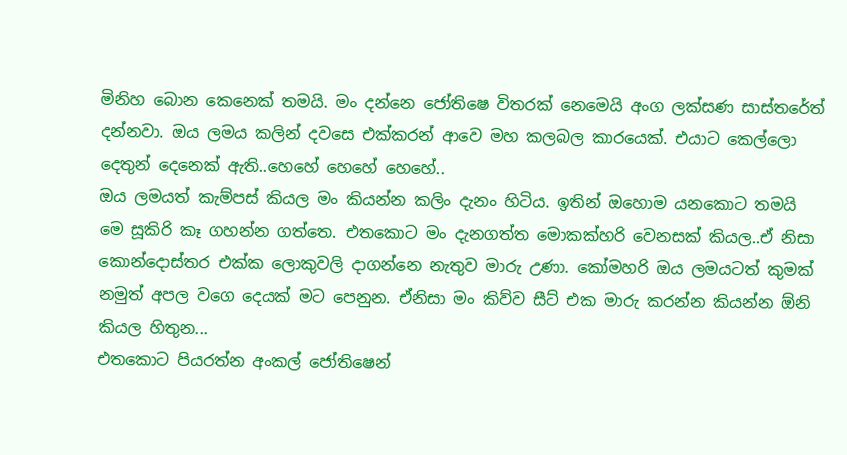මිනිහ බොන කෙනෙක් තමයි. මං දන්නෙ ජෝතිෂෙ විතරක් නෙමෙයි අංග ලක්සණ සාස්තරේත් දන්නවා. ඔය ලමය කලින් දවසෙ එක්කරන් ආවෙ මහ කලබල කාරයෙක්. එයාට කෙල්ලො දෙතුන් දෙනෙක් ඇති..හෙහේ හෙහේ හෙහේ..
ඔය ලමයත් කැම්පස් කියල මං කියන්න කලිං දැනං හිටිය. ඉතින් ඔහොම යනකොට තමයි මෙ සූකිරි කෑ ගහන්න ගත්තෙ. එතකොට මං දැනගත්ත මොකක්හරි වෙනසක් කියල..ඒ නිසා කොන්දොස්තර එක්ක ලොකුවලි දාගන්නෙ නැතුව මාරු උණා. කෝමහරි ඔය ලමයටත් කුමක් නමුත් අපල වගෙ දෙයක් මට පෙනුන. ඒනිසා මං කිව්ව සීට් එක මාරු කරන්න කියන්න ඕනි කියල හිතුන...
එතකොට පියරත්න අංකල් ජෝතිෂෙන්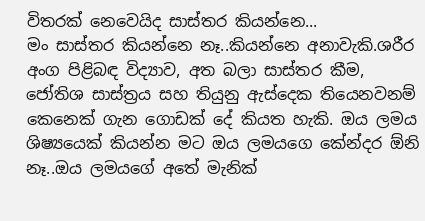විතරක් නෙවෙයිද සාස්තර කියන්නෙ...
මං සාස්තර කියන්නෙ නෑ..කියන්නෙ අනාවැකි.ශරීර අංග පිළිබඳ විද්‍යාව, අත බලා සාස්තර කීම, ජෝතිශ සාස්ත්‍රය සහ තියුනු ඇස්දෙක තියෙනවනම් කෙනෙක් ගැන ගොඩක් දේ කියත හැකි. ඔය ලමය ශිෂ්‍යයෙක් කියන්න මට ඔය ලමයගෙ කේන්දර ඕනි නෑ..ඔය ලමයගේ අතේ මැනික්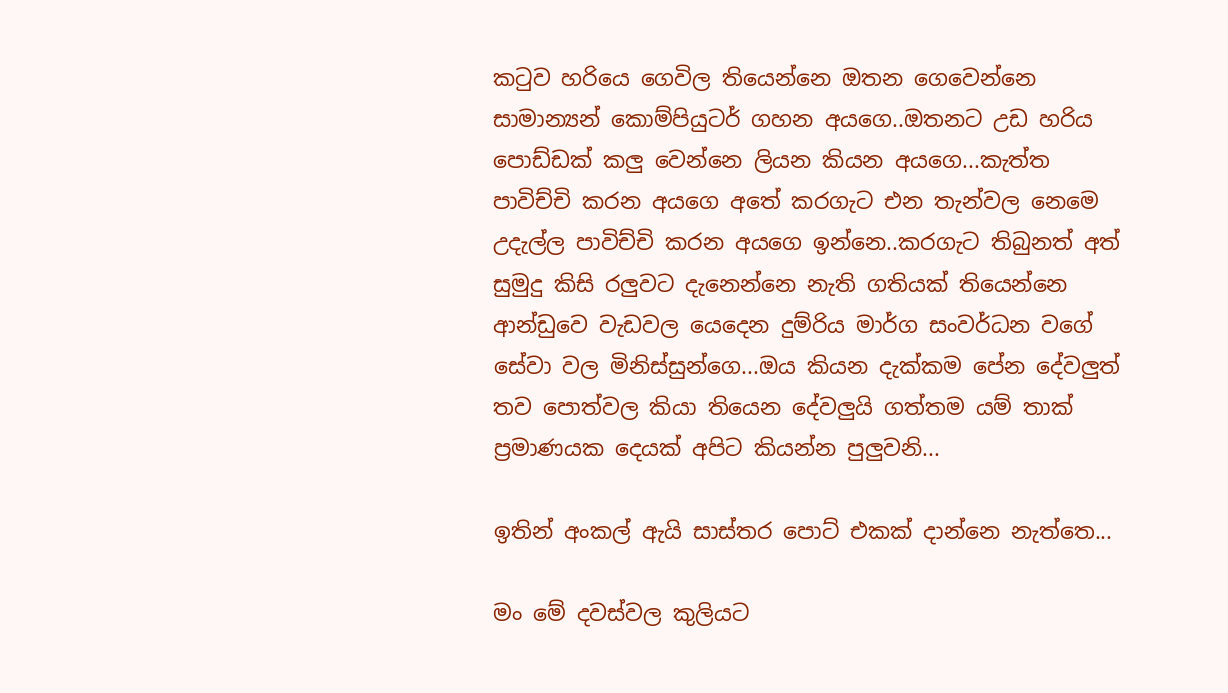කටුව හරියෙ ගෙවිල තියෙන්නෙ ඔතන ගෙවෙන්නෙ සාමාන්‍යන් කොම්පියුටර් ගහන අයගෙ..ඔතනට උඩ හරිය පොඩ්ඩක් කලු වෙන්නෙ ලියන කියන අයගෙ...කැත්ත පාවිච්චි කරන අයගෙ අතේ කරගැට එන තැන්වල නෙමෙ උදැල්ල පාවිච්චි කරන අයගෙ ඉන්නෙ..කරගැට තිබුනත් අත් සුමුදු කිසි රලුවට දැනෙන්නෙ නැති ගතියක් තියෙන්නෙ ආන්ඩුවෙ වැඩවල යෙදෙන දුම්රිය මාර්ග සංවර්ධන වගේ සේවා වල මිනිස්සුන්ගෙ...ඔය කියන දැක්කම පේන දේවලුත් තව පොත්වල කියා තියෙන දේවලුයි ගත්තම යම් තාක් ප්‍රමාණයක දෙයක් අපිට කියන්න පුලුවනි...

ඉතින් අංකල් ඇයි සාස්තර පොට් එකක් දාන්නෙ නැත්තෙ...

මං මේ දවස්වල කුලියට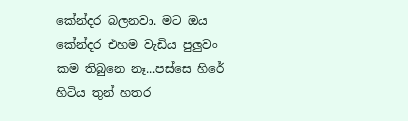කේන්දර බලනවා. මට ඔය කේන්දර එහම වැඩිය පුලුවං කම තිබුනෙ නෑ...පස්සෙ හිරේ හිටිය තුන් හතර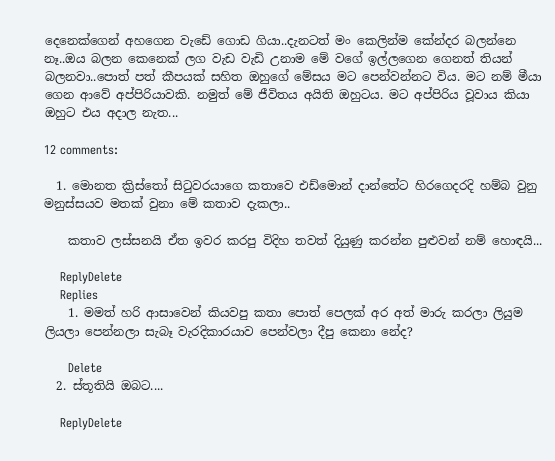දෙනෙක්ගෙන් අහගෙන වැඩේ ගොඩ ගියා..දැනටත් මං කෙලින්ම කේන්දර බලන්නෙ නෑ..ඔය බලන කෙනෙක් ලග වැඩ වැඩි උනාම මේ වගේ ඉල්ලගෙන ගෙනත් තියන් බලනවා..පොත් පත් කීපයක් සහිත ඔහුගේ මේසය මට පෙන්වන්නට විය. මට නම් මීයා ගෙන ආවේ අප්පිරියාවකි. නමුත් මේ ජීවිතය අයිති ඔහුටය. මට අප්පිරිය වූවාය කියා ඔහුට එය අදාල නැත...

12 comments:

  1. මොනත ක්‍රිස්තෝ සිටුවරයාගෙ කතාවෙ එඩ්මොන් දාන්තේට හිරගෙදරදි හම්බ වුනු මනුස්සයව මතක් වුනා මේ කතාව දැකලා..

    කතාව ලස්සනයි ඒත ඉවර කරපු විදිහ තවත් දියුණු කරන්න පුළුවන් නම් හොඳයි...

    ReplyDelete
    Replies
    1. මමත් හරි ආසාවෙන් කියවපු කතා පොත් පෙලක් අර අත් මාරු කරලා ලියුම ලියලා පෙන්නලා සැබෑ වැරදිකාරයාව පෙන්වලා දීපු කෙනා නේද?

      Delete
  2. ස්තූතියි ඔබට....

    ReplyDelete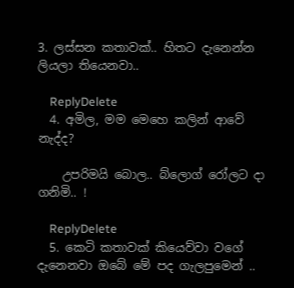3. ලස්සන කතාවක්.. හිතට දැනෙන්න ලියලා තියෙනවා..

    ReplyDelete
  4. අමිල, මම මෙහෙ කලින් ආවේ නැද්ද?

    උපරිමයි බොල.. බ්ලොග් රෝලට දා ගනිමි.. !

    ReplyDelete
  5. කෙටි කතාවක් කියෙව්වා වගේ දැනෙනවා ඔබේ මේ පද ගැලපුමෙන් ..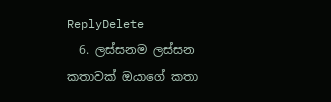ReplyDelete
  6. ලස්සනම ලස්සන කතාවක් ඔයාගේ කතා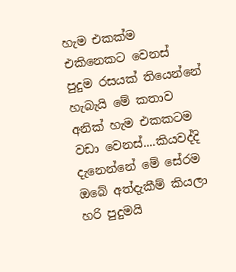හැම එකක්ම එකිනෙකට වෙනස් පුදුම රසයක් තියෙන්නේ හැබැයි මේ කතාව අනික් හැම එකකටම වඩා වෙනස්....කියවද්දි දැනෙන්නේ මේ සේරම ඔබේ අත්දැකීම් කියලා හරි පුදුමයි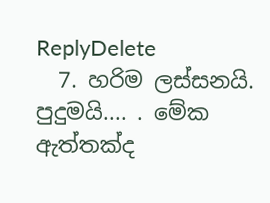ReplyDelete
  7. හරිම ලස්සනයි. පුදුමයි.... . මේක ඇත්තක්ද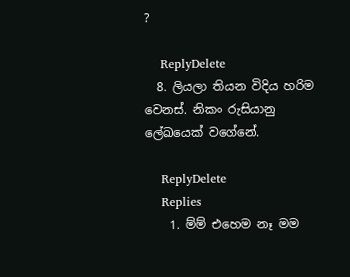?

    ReplyDelete
  8. ලියලා තියන විදිය හරිම වෙනස්. නිකං රුසියානු ලේඛයෙක් වගේනේ.

    ReplyDelete
    Replies
    1. ම්ම් එහෙම නෑ මම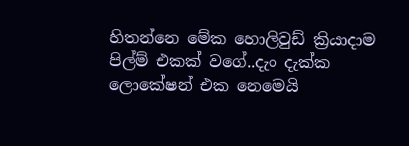හිතන්නෙ මේක හොලිවුඩ් ක්‍රියාදාම පිල්ම් එකක් වගේ..දැං දැක්ක ලොකේෂන් එක නෙමෙයි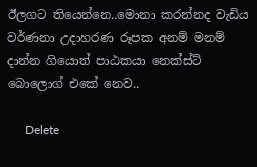ඊලගට තියෙන්නෙ..මොනා කරන්නද වැඩිය වර්ණනා උදාහරණ රූපක අනම් මනම් දාන්න ගියොත් පාඨකයා නෙක්ස්ට් බොලොග් එකේ නෙව..

      Delete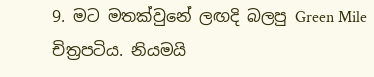9. මට මතක්වුනේ ලඟදි බලපු Green Mile චිත්‍රපටිය. නියමයි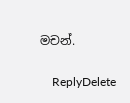මචන්.

    ReplyDelete